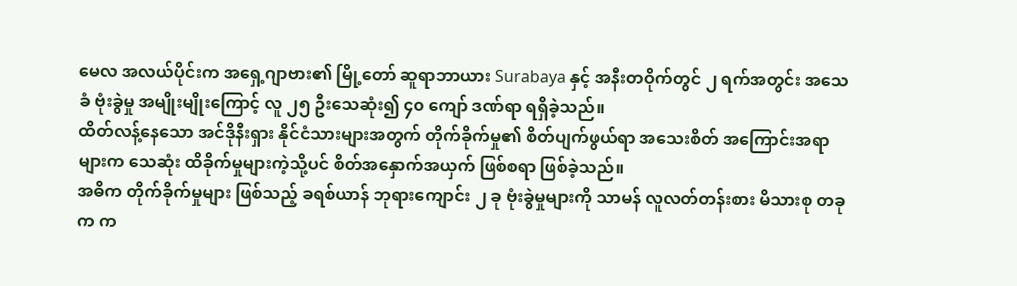မေလ အလယ်ပိုင်းက အရှေ့ဂျာဗား၏ မြို့တော် ဆူရာဘာယား Surabaya နှင့် အနီးတဝိုက်တွင် ၂ ရက်အတွင်း အသေခံ ဗုံးခွဲမှု အမျိုးမျိုးကြောင့် လူ ၂၅ ဦးသေဆုံး၍ ၄၀ ကျော် ဒဏ်ရာ ရရှိခဲ့သည်။
ထိတ်လန့်နေသော အင်ဒိုနီးရှား နိုင်ငံသားများအတွက် တိုက်ခိုက်မှု၏ စိတ်ပျက်ဖွယ်ရာ အသေးစိတ် အကြောင်းအရာများက သေဆုံး ထိခိုက်မှုများကဲ့သို့ပင် စိတ်အနှောက်အယှက် ဖြစ်စရာ ဖြစ်ခဲ့သည်။
အဓိက တိုက်ခိုက်မှုများ ဖြစ်သည့် ခရစ်ယာန် ဘုရားကျောင်း ၂ ခု ဗုံးခွဲမှုများကို သာမန် လူလတ်တန်းစား မိသားစု တခုက က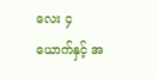လေး ၄ ယောက်နှင့် အ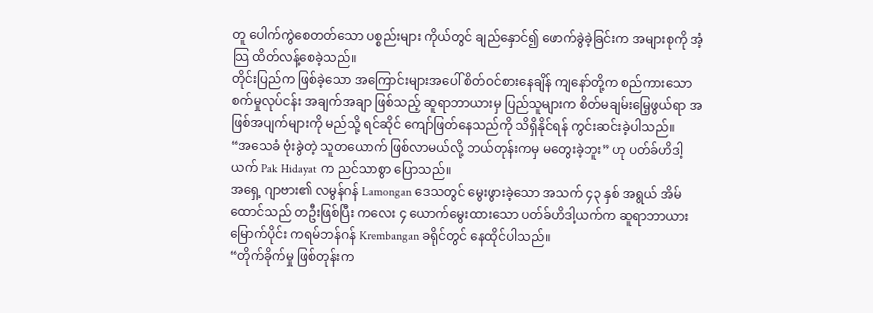တူ ပေါက်ကွဲစေတတ်သော ပစ္စည်းများ ကိုယ်တွင် ချည်နှောင်၍ ဖောက်ခွဲခဲ့ခြင်းက အများစုကို အံ့သြ ထိတ်လန့်စေခဲ့သည်။
တိုင်းပြည်က ဖြစ်ခဲ့သော အကြောင်းများအပေါ် စိတ်ဝင်စားနေချိန် ကျနော်တို့က စည်ကားသော စက်မှုလုပ်ငန်း အချက်အချာ ဖြစ်သည့် ဆူရာဘာယားမှ ပြည်သူများက စိတ်မချမ်းမြေ့ဖွယ်ရာ အဖြစ်အပျက်များကို မည်သို့ ရင်ဆိုင် ကျော်ဖြတ်နေသည်ကို သိရှိနိုင်ရန် ကွင်းဆင်းခဲ့ပါသည်။
“အသေခံ ဗုံးခွဲတဲ့ သူတယောက် ဖြစ်လာမယ်လို့ ဘယ်တုန်းကမှ မတွေးခဲ့ဘူး” ဟု ပတ်ခ်ဟိဒါ့ယက် Pak Hidayat က ညင်သာစွာ ပြောသည်။
အရှေ့ ဂျာဗား၏ လမွန်ဂန် Lamongan ဒေသတွင် မွေးဖွားခဲ့သော အသက် ၄၃ နှစ် အရွယ် အိမ်ထောင်သည် တဦးဖြစ်ပြီး ကလေး ၄ ယောက်မွေးထားသော ပတ်ခ်ဟိဒါ့ယက်က ဆူရာဘာယား မြောက်ပိုင်း ကရမ်ဘန်ဂန် Krembangan ခရိုင်တွင် နေထိုင်ပါသည်။
“တိုက်ခိုက်မှု ဖြစ်တုန်းက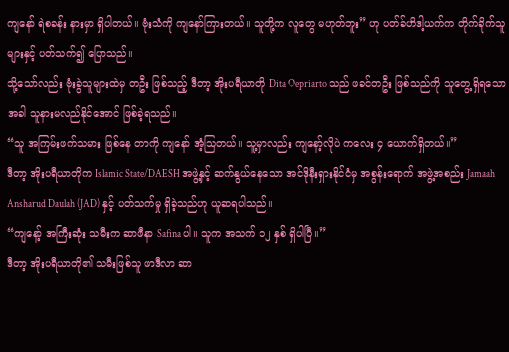ကျနော် ရဲစခန်း နားမှာ ရှိပါတယ်။ ဗုံးသံကို ကျနော်ကြားတယ်။ သူတို့က လူတွေ မဟုတ်ဘူး” ဟု ပတ်ခ်ဟိဒါ့ယက်က တိုက်ခိုက်သူများနှင့် ပတ်သက်၍ ပြောသည်။
သို့သော်လည်း ဗုံးခွဲသူများထဲမှ တဦး ဖြစ်သည့် ဒီတာ့ အိုးပရီယာတို Dita Oepriarto သည် ဖခင်တဦး ဖြစ်သည်ကို သူတွေ့ရှိရသောအခါ သူနားမလည်နိုင်အောင် ဖြစ်ခဲ့ရသည်။
“သူ အကြမ်းဖက်သမား ဖြစ်နေ တာကို ကျနော် အံ့သြတယ်။ သူ့မှာလည်း ကျနော့်လိုပဲ ကလေး ၄ ယောက်ရှိတယ်။”
ဒီတာ့ အိုးပရီယာတိုက Islamic State/DAESH အဖွဲ့နှင့် ဆက်နွယ်နေသော အင်ဒိုနီးရှားနိုင်ငံမှ အစွန်းရောက် အဖွဲ့အစည်း Jamaah Ansharud Daulah (JAD) နှင့် ပတ်သက်မှု ရှိခဲ့သည်ဟု ယူဆရပါသည်။
“ကျနော့် အကြီးဆုံး သမီးက ဆာဖီနာ Safina ပါ။ သူက အသက် ၁၂ နှစ် ရှိပါပြီ။”
ဒီတာ့ အိုးပရီယာတို၏ သမီးဖြစ်သူ ဖာဒီလာ ဆာ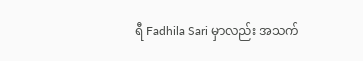ရီ Fadhila Sari မှာလည်း အသက်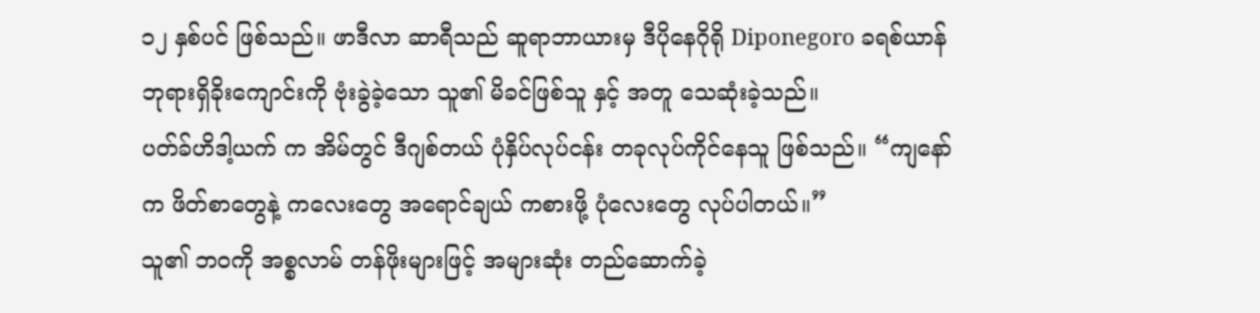၁၂ နှစ်ပင် ဖြစ်သည်။ ဖာဒီလာ ဆာရီသည် ဆူရာဘာယားမှ ဒီပိုနေဂိုရို Diponegoro ခရစ်ယာန် ဘုရားရှိခိုးကျောင်းကို ဗုံးခွဲခဲ့သော သူ၏ မိခင်ဖြစ်သူ နှင့် အတူ သေဆုံးခဲ့သည်။
ပတ်ခ်ဟိဒါ့ယက် က အိမ်တွင် ဒီဂျစ်တယ် ပုံနှိပ်လုပ်ငန်း တခုလုပ်ကိုင်နေသူ ဖြစ်သည်။ “ကျနော်က ဖိတ်စာတွေနဲ့ ကလေးတွေ အရောင်ချယ် ကစားဖို့ ပုံလေးတွေ လုပ်ပါတယ်။”
သူ၏ ဘဝကို အစ္စလာမ် တန်ဖိုးများဖြင့် အများဆုံး တည်ဆောက်ခဲ့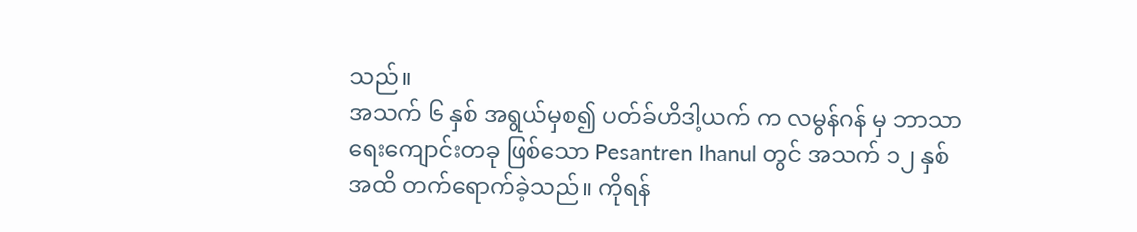သည်။
အသက် ၆ နှစ် အရွယ်မှစ၍ ပတ်ခ်ဟိဒါ့ယက် က လမွန်ဂန် မှ ဘာသာရေးကျောင်းတခု ဖြစ်သော Pesantren Ihanul တွင် အသက် ၁၂ နှစ် အထိ တက်ရောက်ခဲ့သည်။ ကိုရန်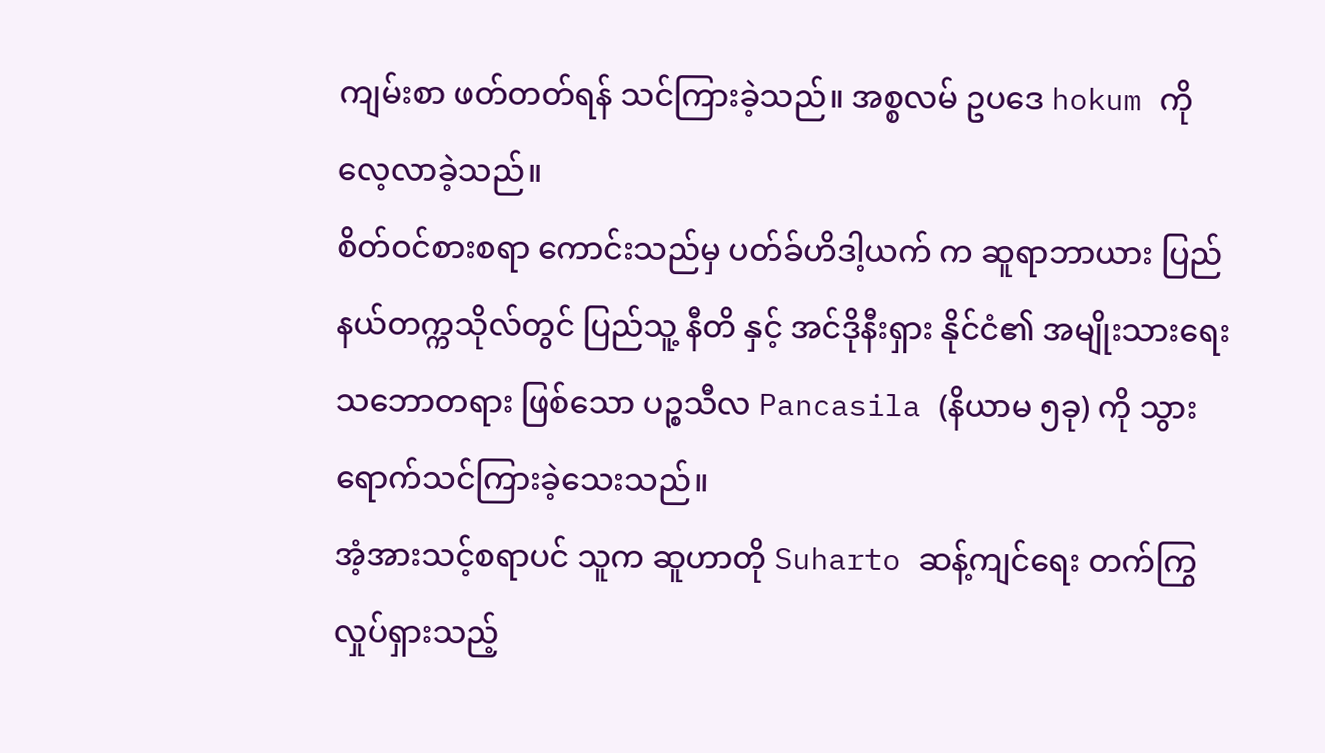ကျမ်းစာ ဖတ်တတ်ရန် သင်ကြားခဲ့သည်။ အစ္စလမ် ဥပဒေ hokum ကို လေ့လာခဲ့သည်။
စိတ်ဝင်စားစရာ ကောင်းသည်မှ ပတ်ခ်ဟိဒါ့ယက် က ဆူရာဘာယား ပြည်နယ်တက္ကသိုလ်တွင် ပြည်သူ့ နီတိ နှင့် အင်ဒိုနီးရှား နိုင်ငံ၏ အမျိုးသားရေး သဘောတရား ဖြစ်သော ပဉ္စသီလ Pancasila (နိယာမ ၅ခု) ကို သွားရောက်သင်ကြားခဲ့သေးသည်။
အံ့အားသင့်စရာပင် သူက ဆူဟာတို Suharto ဆန့်ကျင်ရေး တက်ကြွလှုပ်ရှားသည့်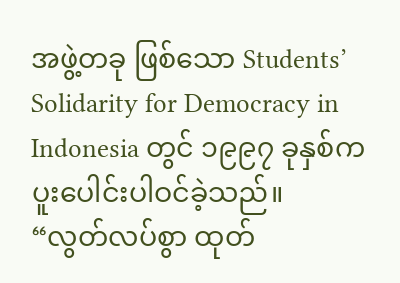အဖွဲ့တခု ဖြစ်သော Students’ Solidarity for Democracy in Indonesia တွင် ၁၉၉၇ ခုနှစ်က ပူးပေါင်းပါဝင်ခဲ့သည်။
“လွတ်လပ်စွာ ထုတ်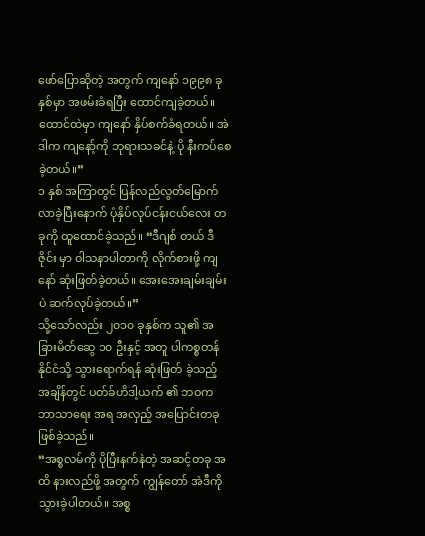ဖော်ပြောဆိုတဲ့ အတွက် ကျနော် ၁၉၉၈ ခုနှစ်မှာ အဖမ်းခံရပြီး ထောင်ကျခဲ့တယ်။ ထောင်ထဲမှာ ကျနော် နှိပ်စက်ခံရတယ်။ အဲဒါက ကျနော့်ကို ဘုရားသခင်နဲ့ ပို နီးကပ်စေခဲ့တယ်။”
၁ နှစ် အကြာတွင် ပြန်လည်လွတ်မြောက်လာခဲ့ပြီးနောက် ပုံနှိပ်လုပ်ငန်းငယ်လေး တခုကို ထူထောင်ခဲ့သည်။ “ဒီဂျစ် တယ် ဒီဇိုင်း မှာ ဝါသနာပါတာကို လိုက်စားဖို့ ကျနော် ဆုံးဖြတ်ခဲ့တယ်။ အေးအေးချမ်းချမ်းပဲ ဆက်လုပ်ခဲ့တယ်။”
သို့သော်လည်း ၂၀၁၀ ခုနှစ်က သူ၏ အခြားမိတ်ဆွေ ၁၀ ဦးနှင့် အတူ ပါကစ္စတန် နိုင်ငံသို့ သွားရောက်ရန် ဆုံးဖြတ် ခဲ့သည့် အချိန်တွင် ပတ်ခ်ဟိဒါ့ယက် ၏ ဘဝက ဘာသာရေး အရ အလှည့် အပြောင်းတခု ဖြစ်ခဲ့သည်။
“အစ္စလမ်ကို ပိုပြီးနက်နဲတဲ့ အဆင့်တခု အထိ နားလည်ဖို့ အတွက် ကျွန်တော် အဲဒီကို သွားခဲ့ပါတယ်။ အစ္စ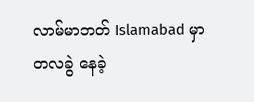လာမ်မာဘတ် Islamabad မှာ တလခွဲ နေခဲ့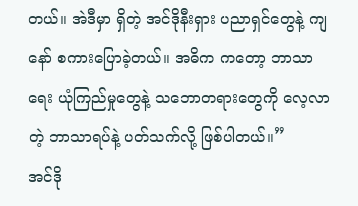တယ်။ အဲဒီမှာ ရှိတဲ့ အင်ဒိုနီးရှား ပညာရှင်တွေနဲ့ ကျနော် စကားပြောခဲ့တယ်။ အဓိက ကတော့ ဘာသာ ရေး ယုံကြည်မှုတွေနဲ့ သဘောတရားတွေကို လေ့လာတဲ့ ဘာသာရပ်နဲ့ ပတ်သက်လို့ ဖြစ်ပါတယ်။”
အင်ဒို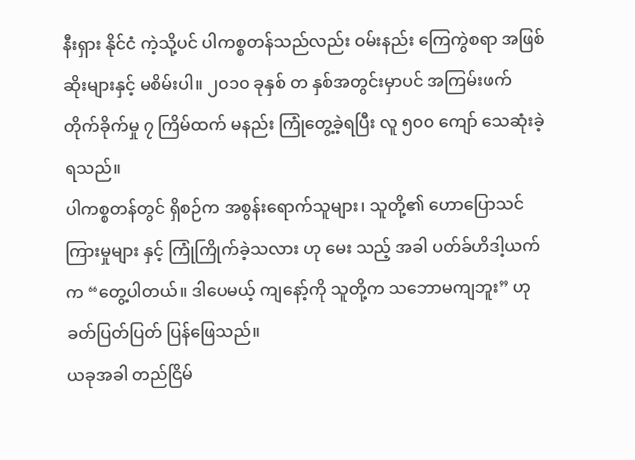နီးရှား နိုင်ငံ ကဲ့သို့ပင် ပါကစ္စတန်သည်လည်း ဝမ်းနည်း ကြေကွဲစရာ အဖြစ်ဆိုးများနှင့် မစိမ်းပါ။ ၂၀၁၀ ခုနှစ် တ နှစ်အတွင်းမှာပင် အကြမ်းဖက် တိုက်ခိုက်မှု ၇ ကြိမ်ထက် မနည်း ကြုံတွေ့ခဲ့ရပြီး လူ ၅၀၀ ကျော် သေဆုံးခဲ့ရသည်။
ပါကစ္စတန်တွင် ရှိစဉ်က အစွန်းရောက်သူများ၊ သူတို့၏ ဟောပြောသင်ကြားမှုများ နှင့် ကြုံကြိုက်ခဲ့သလား ဟု မေး သည့် အခါ ပတ်ခ်ဟိဒါ့ယက် က “တွေ့ပါတယ်။ ဒါပေမယ့် ကျနော့်ကို သူတို့က သဘောမကျဘူး” ဟု ခတ်ပြတ်ပြတ် ပြန်ဖြေသည်။
ယခုအခါ တည်ငြိမ်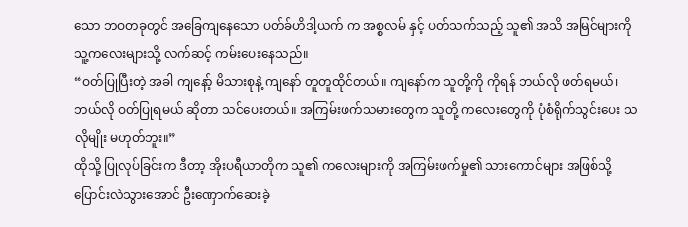သော ဘဝတခုတွင် အခြေကျနေသော ပတ်ခ်ဟိဒါ့ယက် က အစ္စလမ် နှင့် ပတ်သက်သည့် သူ၏ အသိ အမြင်များကို သူ့ကလေးများသို့ လက်ဆင့် ကမ်းပေးနေသည်။
“ဝတ်ပြုပြီးတဲ့ အခါ ကျနော့် မိသားစုနဲ့ ကျနော် တူတူထိုင်တယ်။ ကျနော်က သူတို့ကို ကိုရန် ဘယ်လို ဖတ်ရမယ်၊ ဘယ်လို ဝတ်ပြုရမယ် ဆိုတာ သင်ပေးတယ်။ အကြမ်းဖက်သမားတွေက သူတို့ ကလေးတွေကို ပုံစံရိုက်သွင်းပေး သလိုမျိုး မဟုတ်ဘူး။”
ထိုသို့ ပြုလုပ်ခြင်းက ဒီတာ့ အိုးပရီယာတိုက သူ၏ ကလေးများကို အကြမ်းဖက်မှု၏ သားကောင်များ အဖြစ်သို့ ပြောင်းလဲသွားအောင် ဦးဏှောက်ဆေးခဲ့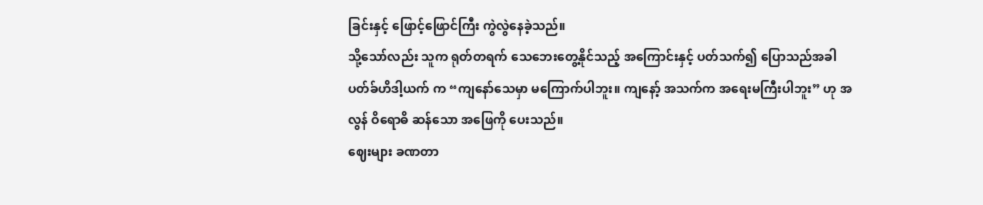ခြင်းနှင့် ဖြောင့်ဖြောင်ကြီး ကွဲလွဲနေခဲ့သည်။
သို့သော်လည်း သူက ရုတ်တရက် သေဘေးတွေ့နိုင်သည့် အကြောင်းနှင့် ပတ်သက်၍ ပြောသည်အခါ ပတ်ခ်ဟိဒါ့ယက် က “ကျနော်သေမှာ မကြောက်ပါဘူး။ ကျနော့် အသက်က အရေးမကြီးပါဘူး” ဟု အလွန် ဝိရောဓိ ဆန်သော အဖြေကို ပေးသည်။
ဈေးများ ခဏတာ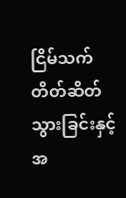ငြိမ်သက် တိတ်ဆိတ်သွားခြင်းနှင့် အ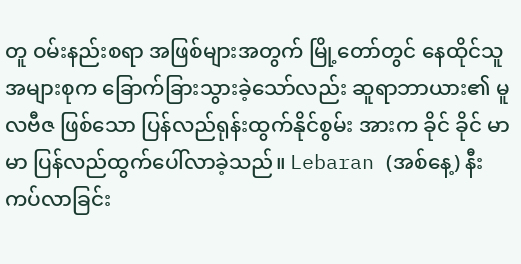တူ ဝမ်းနည်းစရာ အဖြစ်များအတွက် မြို့တော်တွင် နေထိုင်သူ အများစုက ခြောက်ခြားသွားခဲ့သော်လည်း ဆူရာဘာယား၏ မူလဗီဇ ဖြစ်သော ပြန်လည်ရုန်းထွက်နိုင်စွမ်း အားက ခိုင် ခိုင် မာမာ ပြန်လည်ထွက်ပေါ်လာခဲ့သည်။ Lebaran (အစ်နေ့) နီးကပ်လာခြင်း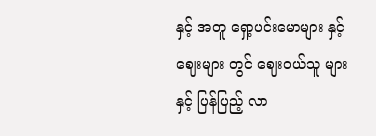နှင့် အတူ ရှော့ပင်းမောများ နှင့် ဈေးများ တွင် ဈေးဝယ်သူ များနှင့် ပြန်ပြည့် လာ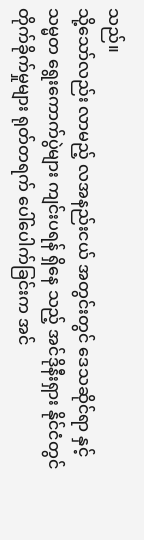သည်။
သို့သော်လည်း လာမည့် လအနည်းငယ် အတွင်းတွင် ဒေသဆိုင်ရာ နှင့် သမ္မတ ရွေးကောက်ပွဲများ ကျင်းပရန် ရှိနေ သည့် အင်ဒိုနီးရှား နိုင်ငံတွင် တိုက်ခိုက်မှုများ ရုတ်တရက် ပေါ်ပေါက်ခြင်းက အင်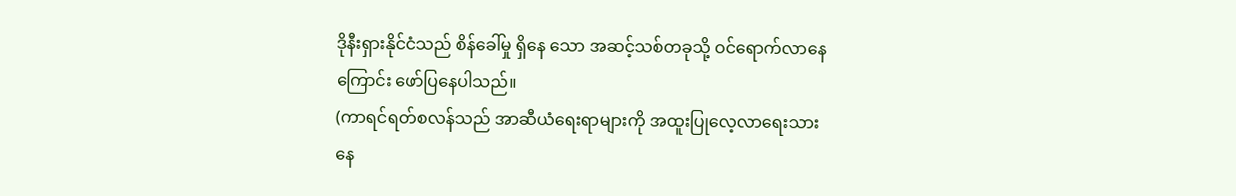ဒိုနီးရှားနိုင်ငံသည် စိန်ခေါ်မှု ရှိနေ သော အဆင့်သစ်တခုသို့ ဝင်ရောက်လာနေကြောင်း ဖော်ပြနေပါသည်။
(ကာရင်ရတ်စလန်သည် အာဆီယံရေးရာများကို အထူးပြုလေ့လာရေးသားနေ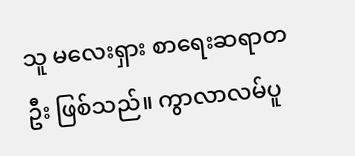သူ မလေးရှား စာရေးဆရာတဦး ဖြစ်သည်။ ကွာလာလမ်ပူ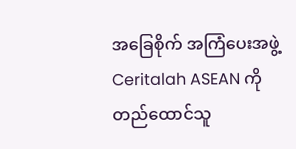အခြေစိုက် အကြံပေးအဖွဲ့ Ceritalah ASEAN ကို တည်ထောင်သူ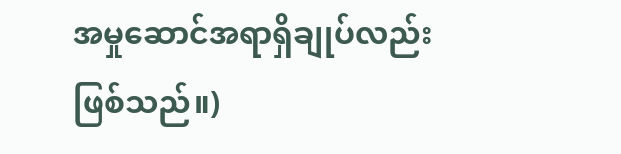အမှုဆောင်အရာရှိချုပ်လည်း ဖြစ်သည်။)